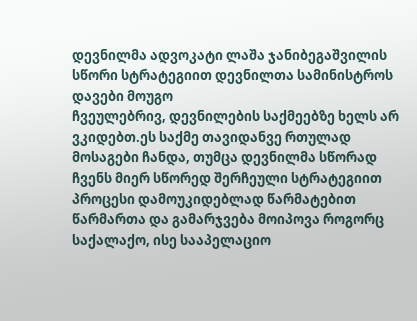დევნილმა ადვოკატი ლაშა ჯანიბეგაშვილის სწორი სტრატეგიით დევნილთა სამინისტროს დავები მოუგო
ჩვეულებრივ, დევნილების საქმეებზე ხელს არ ვკიდებთ.ეს საქმე თავიდანვე რთულად მოსაგები ჩანდა, თუმცა დევნილმა სწორად ჩვენს მიერ სწორედ შერჩეული სტრატეგიით პროცესი დამოუკიდებლად წარმატებით წარმართა და გამარჯვება მოიპოვა როგორც საქალაქო, ისე სააპელაციო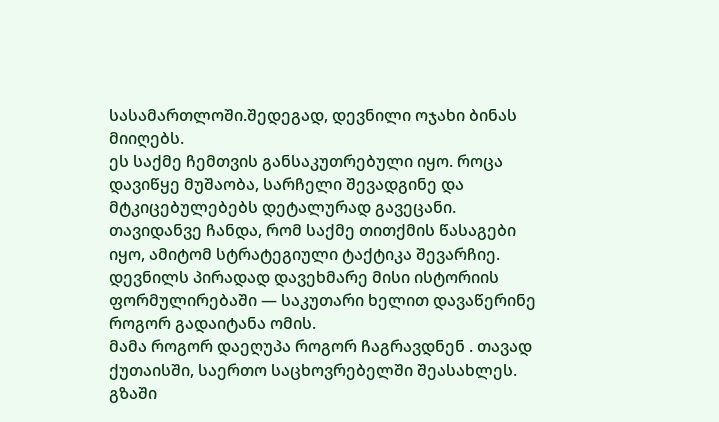სასამართლოში.შედეგად, დევნილი ოჯახი ბინას მიიღებს.
ეს საქმე ჩემთვის განსაკუთრებული იყო. როცა დავიწყე მუშაობა, სარჩელი შევადგინე და მტკიცებულებებს დეტალურად გავეცანი. თავიდანვე ჩანდა, რომ საქმე თითქმის წასაგები იყო, ამიტომ სტრატეგიული ტაქტიკა შევარჩიე.
დევნილს პირადად დავეხმარე მისი ისტორიის ფორმულირებაში — საკუთარი ხელით დავაწერინე როგორ გადაიტანა ომის.
მამა როგორ დაეღუპა როგორ ჩაგრავდნენ . თავად ქუთაისში, საერთო საცხოვრებელში შეასახლეს. გზაში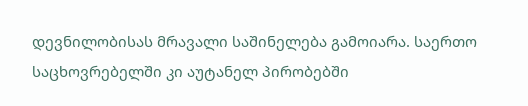დევნილობისას მრავალი საშინელება გამოიარა. საერთო საცხოვრებელში კი აუტანელ პირობებში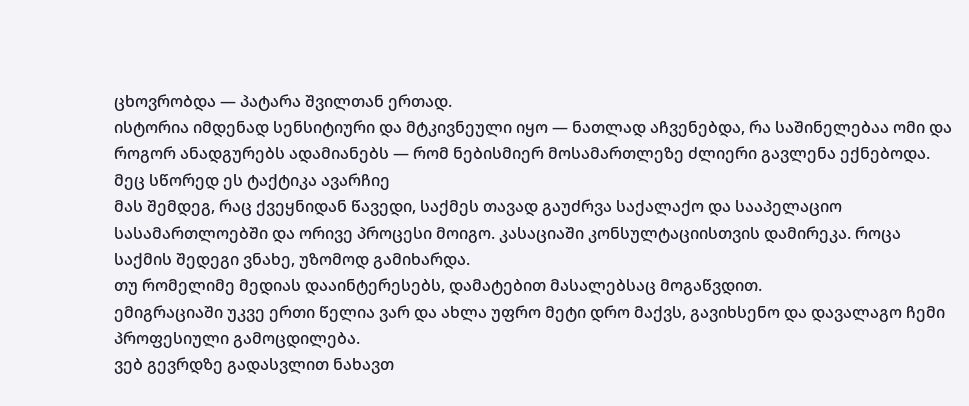ცხოვრობდა — პატარა შვილთან ერთად.
ისტორია იმდენად სენსიტიური და მტკივნეული იყო — ნათლად აჩვენებდა, რა საშინელებაა ომი და როგორ ანადგურებს ადამიანებს — რომ ნებისმიერ მოსამართლეზე ძლიერი გავლენა ექნებოდა.
მეც სწორედ ეს ტაქტიკა ავარჩიე
მას შემდეგ, რაც ქვეყნიდან წავედი, საქმეს თავად გაუძრვა საქალაქო და სააპელაციო სასამართლოებში და ორივე პროცესი მოიგო. კასაციაში კონსულტაციისთვის დამირეკა. როცა საქმის შედეგი ვნახე, უზომოდ გამიხარდა.
თუ რომელიმე მედიას დააინტერესებს, დამატებით მასალებსაც მოგაწვდით.
ემიგრაციაში უკვე ერთი წელია ვარ და ახლა უფრო მეტი დრო მაქვს, გავიხსენო და დავალაგო ჩემი პროფესიული გამოცდილება.
ვებ გევრდზე გადასვლით ნახავთ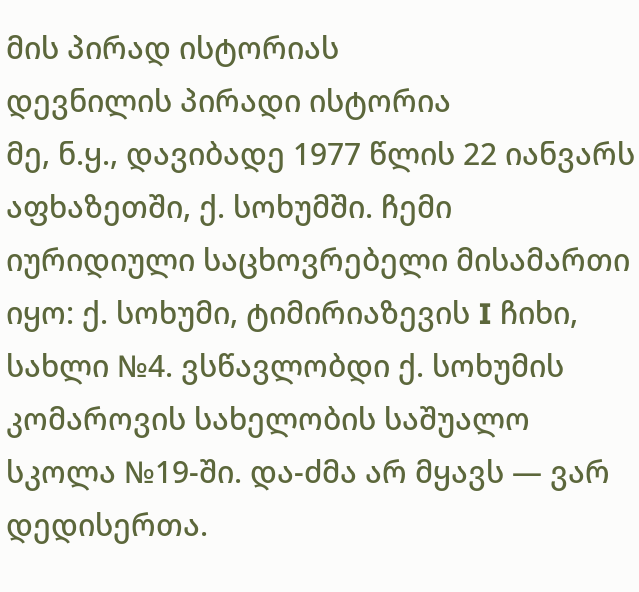მის პირად ისტორიას
დევნილის პირადი ისტორია
მე, ნ.ყ., დავიბადე 1977 წლის 22 იანვარს აფხაზეთში, ქ. სოხუმში. ჩემი იურიდიული საცხოვრებელი მისამართი იყო: ქ. სოხუმი, ტიმირიაზევის I ჩიხი, სახლი №4. ვსწავლობდი ქ. სოხუმის კომაროვის სახელობის საშუალო სკოლა №19-ში. და-ძმა არ მყავს — ვარ დედისერთა.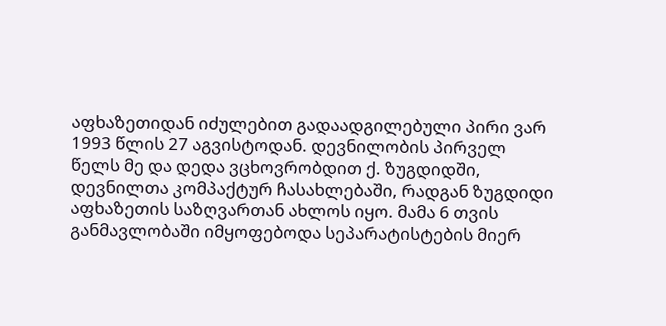აფხაზეთიდან იძულებით გადაადგილებული პირი ვარ 1993 წლის 27 აგვისტოდან. დევნილობის პირველ წელს მე და დედა ვცხოვრობდით ქ. ზუგდიდში, დევნილთა კომპაქტურ ჩასახლებაში, რადგან ზუგდიდი აფხაზეთის საზღვართან ახლოს იყო. მამა 6 თვის განმავლობაში იმყოფებოდა სეპარატისტების მიერ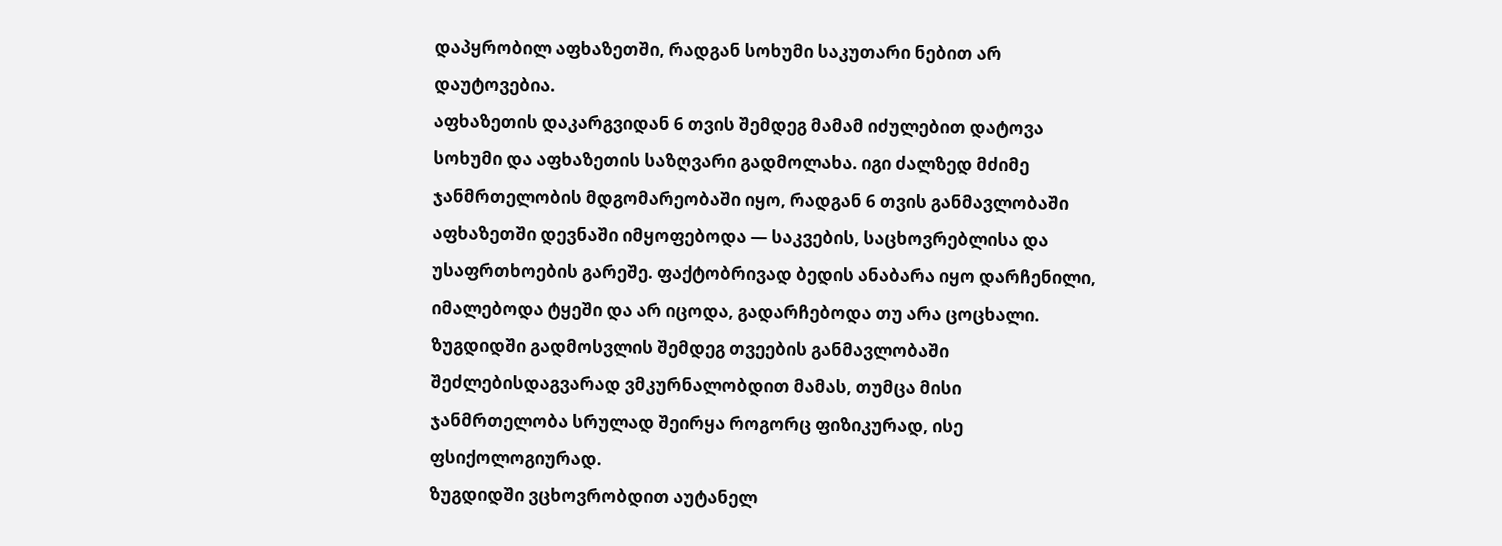დაპყრობილ აფხაზეთში, რადგან სოხუმი საკუთარი ნებით არ დაუტოვებია.
აფხაზეთის დაკარგვიდან 6 თვის შემდეგ მამამ იძულებით დატოვა სოხუმი და აფხაზეთის საზღვარი გადმოლახა. იგი ძალზედ მძიმე ჯანმრთელობის მდგომარეობაში იყო, რადგან 6 თვის განმავლობაში აფხაზეთში დევნაში იმყოფებოდა — საკვების, საცხოვრებლისა და უსაფრთხოების გარეშე. ფაქტობრივად ბედის ანაბარა იყო დარჩენილი, იმალებოდა ტყეში და არ იცოდა, გადარჩებოდა თუ არა ცოცხალი.
ზუგდიდში გადმოსვლის შემდეგ თვეების განმავლობაში შეძლებისდაგვარად ვმკურნალობდით მამას, თუმცა მისი ჯანმრთელობა სრულად შეირყა როგორც ფიზიკურად, ისე ფსიქოლოგიურად.
ზუგდიდში ვცხოვრობდით აუტანელ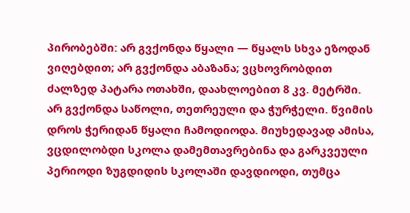პირობებში: არ გვქონდა წყალი — წყალს სხვა ეზოდან ვიღებდით; არ გვქონდა აბაზანა; ვცხოვრობდით ძალზედ პატარა ოთახში, დაახლოებით 8 კვ. მეტრში. არ გვქონდა საწოლი, თეთრეული და ჭურჭელი. წვიმის დროს ჭერიდან წყალი ჩამოდიოდა. მიუხედავად ამისა, ვცდილობდი სკოლა დამემთავრებინა და გარკვეული პერიოდი ზუგდიდის სკოლაში დავდიოდი, თუმცა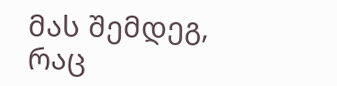მას შემდეგ, რაც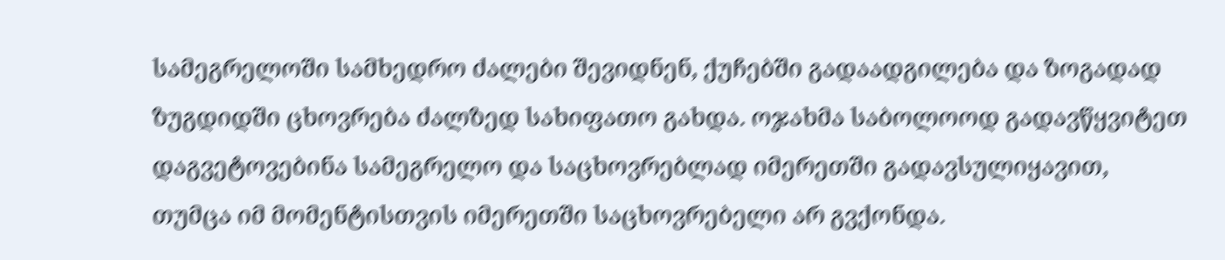სამეგრელოში სამხედრო ძალები შევიდნენ, ქუჩებში გადაადგილება და ზოგადად ზუგდიდში ცხოვრება ძალზედ სახიფათო გახდა. ოჯახმა საბოლოოდ გადავწყვიტეთ დაგვეტოვებინა სამეგრელო და საცხოვრებლად იმერეთში გადავსულიყავით, თუმცა იმ მომენტისთვის იმერეთში საცხოვრებელი არ გვქონდა.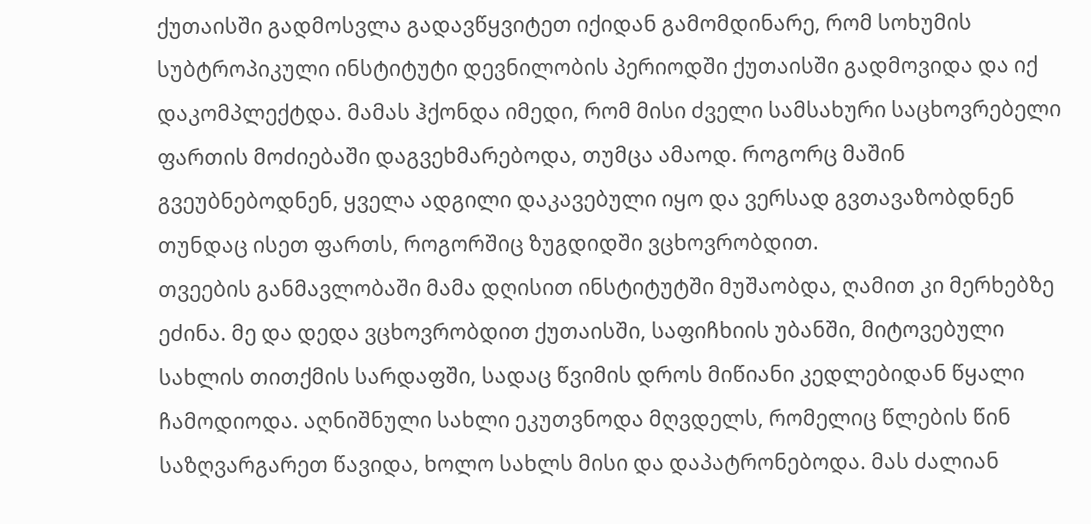ქუთაისში გადმოსვლა გადავწყვიტეთ იქიდან გამომდინარე, რომ სოხუმის სუბტროპიკული ინსტიტუტი დევნილობის პერიოდში ქუთაისში გადმოვიდა და იქ დაკომპლექტდა. მამას ჰქონდა იმედი, რომ მისი ძველი სამსახური საცხოვრებელი ფართის მოძიებაში დაგვეხმარებოდა, თუმცა ამაოდ. როგორც მაშინ გვეუბნებოდნენ, ყველა ადგილი დაკავებული იყო და ვერსად გვთავაზობდნენ თუნდაც ისეთ ფართს, როგორშიც ზუგდიდში ვცხოვრობდით.
თვეების განმავლობაში მამა დღისით ინსტიტუტში მუშაობდა, ღამით კი მერხებზე ეძინა. მე და დედა ვცხოვრობდით ქუთაისში, საფიჩხიის უბანში, მიტოვებული სახლის თითქმის სარდაფში, სადაც წვიმის დროს მიწიანი კედლებიდან წყალი ჩამოდიოდა. აღნიშნული სახლი ეკუთვნოდა მღვდელს, რომელიც წლების წინ საზღვარგარეთ წავიდა, ხოლო სახლს მისი და დაპატრონებოდა. მას ძალიან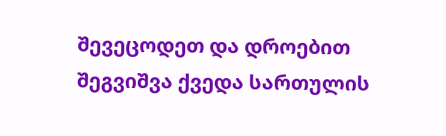შევეცოდეთ და დროებით შეგვიშვა ქვედა სართულის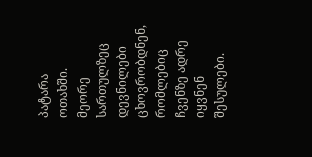პატარა ოთახში. მეორე სართულზეც დევნილები ცხოვრობდნენ, რომლებიც ჩვენზე ადრე იყვნენ შესულები.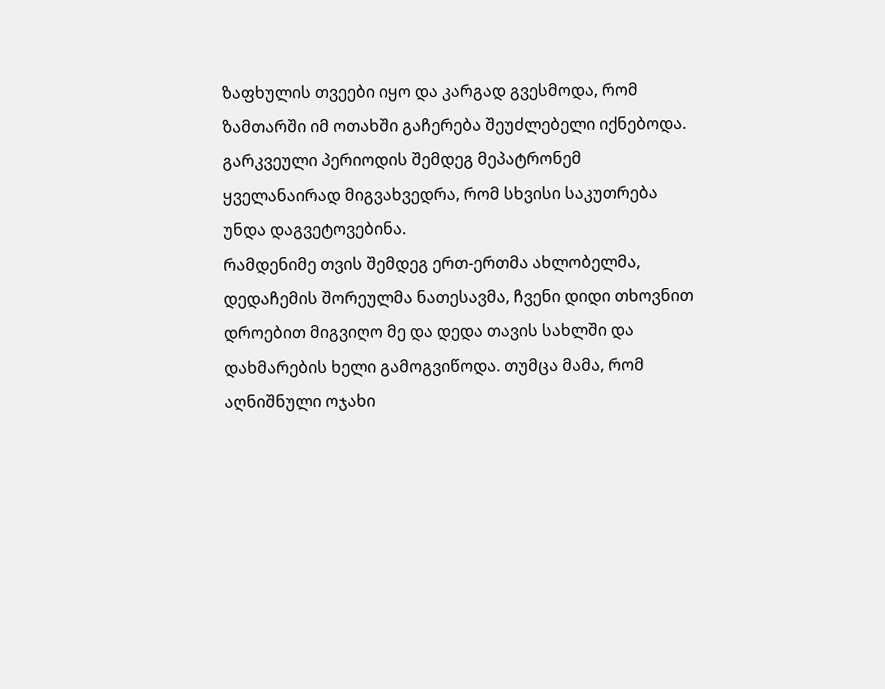ზაფხულის თვეები იყო და კარგად გვესმოდა, რომ ზამთარში იმ ოთახში გაჩერება შეუძლებელი იქნებოდა. გარკვეული პერიოდის შემდეგ მეპატრონემ ყველანაირად მიგვახვედრა, რომ სხვისი საკუთრება უნდა დაგვეტოვებინა.
რამდენიმე თვის შემდეგ ერთ-ერთმა ახლობელმა, დედაჩემის შორეულმა ნათესავმა, ჩვენი დიდი თხოვნით დროებით მიგვიღო მე და დედა თავის სახლში და დახმარების ხელი გამოგვიწოდა. თუმცა მამა, რომ აღნიშნული ოჯახი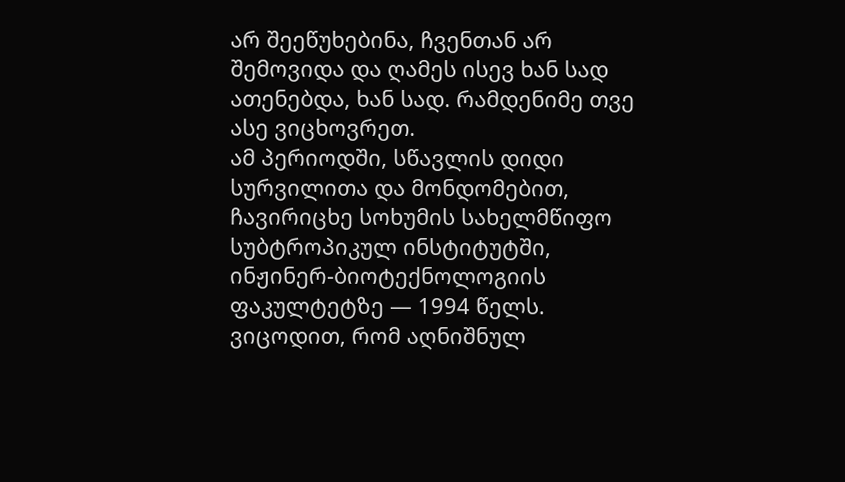არ შეეწუხებინა, ჩვენთან არ შემოვიდა და ღამეს ისევ ხან სად ათენებდა, ხან სად. რამდენიმე თვე ასე ვიცხოვრეთ.
ამ პერიოდში, სწავლის დიდი სურვილითა და მონდომებით, ჩავირიცხე სოხუმის სახელმწიფო სუბტროპიკულ ინსტიტუტში, ინჟინერ-ბიოტექნოლოგიის ფაკულტეტზე — 1994 წელს.
ვიცოდით, რომ აღნიშნულ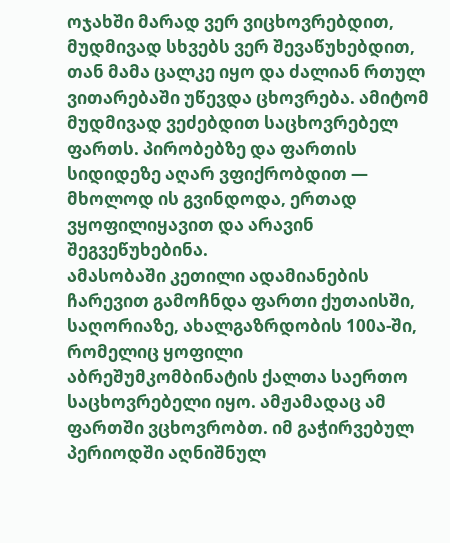ოჯახში მარად ვერ ვიცხოვრებდით, მუდმივად სხვებს ვერ შევაწუხებდით, თან მამა ცალკე იყო და ძალიან რთულ ვითარებაში უწევდა ცხოვრება. ამიტომ მუდმივად ვეძებდით საცხოვრებელ ფართს. პირობებზე და ფართის სიდიდეზე აღარ ვფიქრობდით — მხოლოდ ის გვინდოდა, ერთად ვყოფილიყავით და არავინ შეგვეწუხებინა.
ამასობაში კეთილი ადამიანების ჩარევით გამოჩნდა ფართი ქუთაისში, საღორიაზე, ახალგაზრდობის 100ა-ში, რომელიც ყოფილი აბრეშუმკომბინატის ქალთა საერთო საცხოვრებელი იყო. ამჟამადაც ამ ფართში ვცხოვრობთ. იმ გაჭირვებულ პერიოდში აღნიშნულ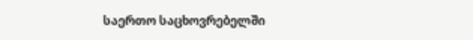საერთო საცხოვრებელში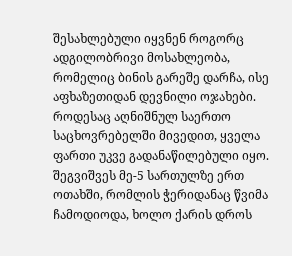შესახლებული იყვნენ როგორც ადგილობრივი მოსახლეობა, რომელიც ბინის გარეშე დარჩა, ისე აფხაზეთიდან დევნილი ოჯახები.
როდესაც აღნიშნულ საერთო საცხოვრებელში მივედით, ყველა ფართი უკვე გადანაწილებული იყო. შეგვიშვეს მე-5 სართულზე ერთ ოთახში, რომლის ჭერიდანაც წვიმა ჩამოდიოდა, ხოლო ქარის დროს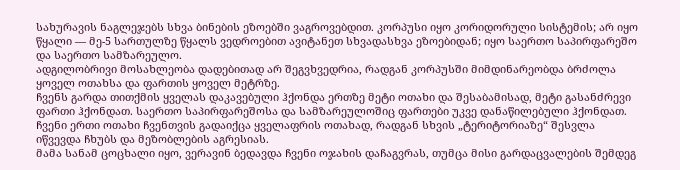სახურავის ნაგლეჯებს სხვა ბინების ეზოებში ვაგროვებდით. კორპუსი იყო კორიდორული სისტემის; არ იყო წყალი — მე-5 სართულზე წყალს ვედროებით ავიტანეთ სხვადასხვა ეზოებიდან; იყო საერთო საპირფარეშო და საერთო სამზარეულო.
ადგილობრივი მოსახლეობა დადებითად არ შეგვხვედრია, რადგან კორპუსში მიმდინარეობდა ბრძოლა ყოველ ოთახსა და ფართის ყოველ მეტრზე.
ჩვენს გარდა თითქმის ყველას დაკავებული ჰქონდა ერთზე მეტი ოთახი და შესაბამისად, მეტი გასანძრევი ფართი ჰქონდათ. საერთო საპირფარეშოსა და სამზარეულოშიც ფართები უკვე დანაწილებული ჰქონდათ. ჩვენი ერთი ოთახი ჩვენთვის გადაიქცა ყველაფრის ოთახად, რადგან სხვის „ტერიტორიაზე“ შესვლა იწვევდა ჩხუბს და მეზობლების აგრესიას.
მამა სანამ ცოცხალი იყო, ვერავინ ბედავდა ჩვენი ოჯახის დაჩაგვრას, თუმცა მისი გარდაცვალების შემდეგ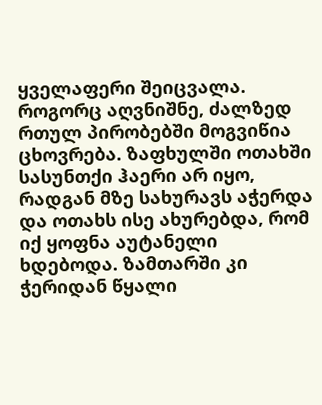ყველაფერი შეიცვალა.
როგორც აღვნიშნე, ძალზედ რთულ პირობებში მოგვიწია ცხოვრება. ზაფხულში ოთახში სასუნთქი ჰაერი არ იყო, რადგან მზე სახურავს აჭერდა და ოთახს ისე ახურებდა, რომ იქ ყოფნა აუტანელი ხდებოდა. ზამთარში კი ჭერიდან წყალი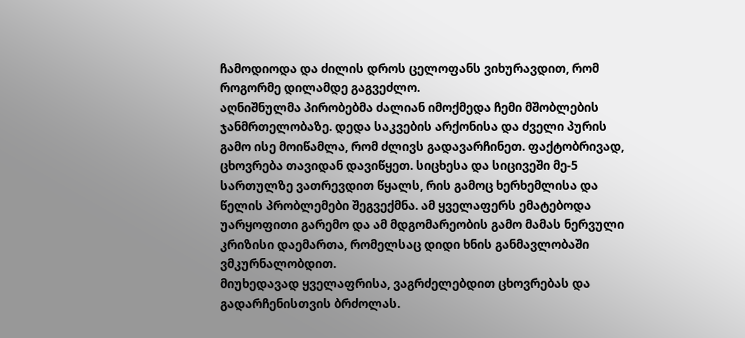ჩამოდიოდა და ძილის დროს ცელოფანს ვიხურავდით, რომ როგორმე დილამდე გაგვეძლო.
აღნიშნულმა პირობებმა ძალიან იმოქმედა ჩემი მშობლების ჯანმრთელობაზე. დედა საკვების არქონისა და ძველი პურის გამო ისე მოიწამლა, რომ ძლივს გადავარჩინეთ. ფაქტობრივად, ცხოვრება თავიდან დავიწყეთ. სიცხესა და სიცივეში მე-5 სართულზე ვათრევდით წყალს, რის გამოც ხერხემლისა და წელის პრობლემები შეგვექმნა. ამ ყველაფერს ემატებოდა უარყოფითი გარემო და ამ მდგომარეობის გამო მამას ნერვული კრიზისი დაემართა, რომელსაც დიდი ხნის განმავლობაში ვმკურნალობდით.
მიუხედავად ყველაფრისა, ვაგრძელებდით ცხოვრებას და გადარჩენისთვის ბრძოლას.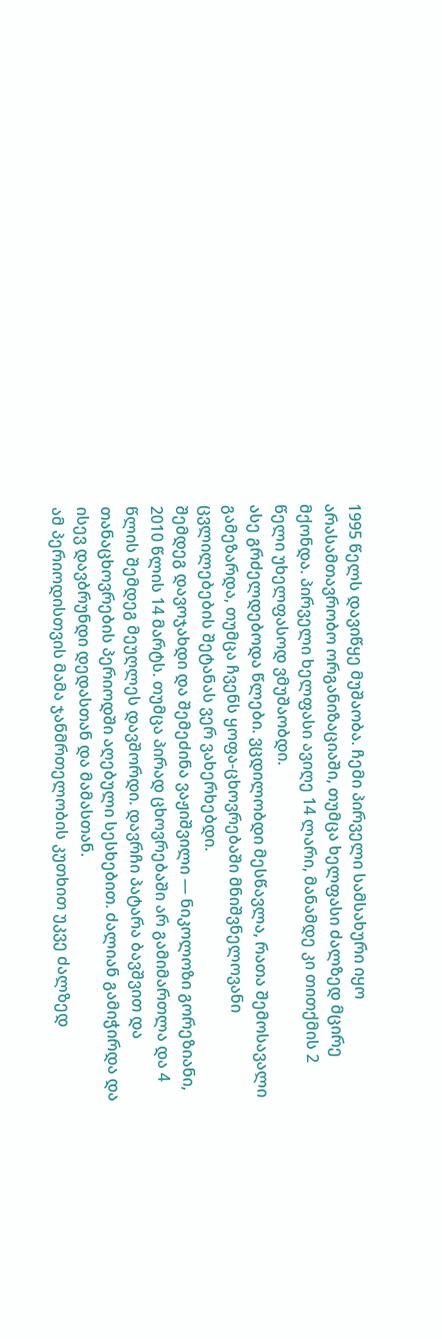1995 წელს დავიწყე მუშაობა. ჩემი პირველი სამსახური იყო არასამთავრობო ორგანიზაციაში, თუმცა ხელფასი ძალზედ მცირე მქონდა. პირველი ხელფასი ავიღე 14 ლარი, მანამდე კი თითქმის 2 წელი უხელფასოდ ვმუშაობდი.
ასე გრძელდებოდა წლები. ვცდილობდი მესწავლა, რათა შემოსავალი გამეზარდა, თუმცა ჩვენს ყოფა-ცხოვრებაში მნიშვნელოვანი ცვლილებების შეტანას ვერ ვახერხებდი.
შემდეგ დავოჯახდი და შემეძინა ვაჟიშვილი — ნიკოლოზი გორეზიანი, 2010 წლის 14 მარტს. თუმცა პირად ცხოვრებაში არ გამიმართლა და 4 წლის შემდეგ მეუღლეს დავშორდი. დავრჩი პატარა ბავშვით და თანაცხოვრების პერიოდში აღებული სესხებით. ძალიან გამიჭირდა და ისევ დავბრუნდი დედასთან და მამასთან.
ამ პერიოდისთვის მამა ჯანმრთელობის კუთხით უკვე ძალზედ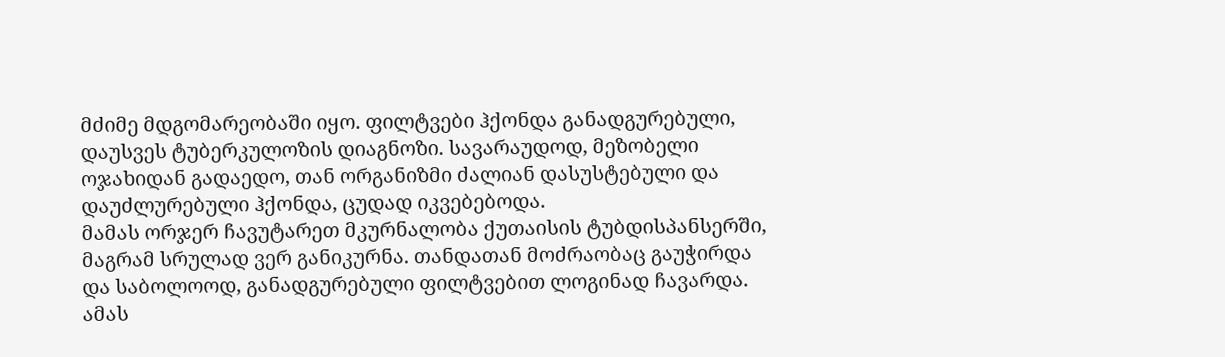მძიმე მდგომარეობაში იყო. ფილტვები ჰქონდა განადგურებული, დაუსვეს ტუბერკულოზის დიაგნოზი. სავარაუდოდ, მეზობელი ოჯახიდან გადაედო, თან ორგანიზმი ძალიან დასუსტებული და დაუძლურებული ჰქონდა, ცუდად იკვებებოდა.
მამას ორჯერ ჩავუტარეთ მკურნალობა ქუთაისის ტუბდისპანსერში, მაგრამ სრულად ვერ განიკურნა. თანდათან მოძრაობაც გაუჭირდა და საბოლოოდ, განადგურებული ფილტვებით ლოგინად ჩავარდა. ამას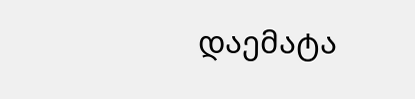დაემატა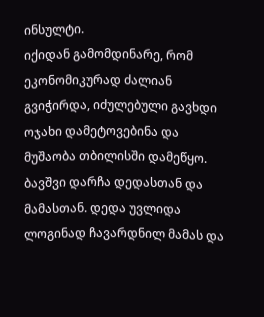ინსულტი.
იქიდან გამომდინარე, რომ ეკონომიკურად ძალიან გვიჭირდა, იძულებული გავხდი ოჯახი დამეტოვებინა და მუშაობა თბილისში დამეწყო. ბავშვი დარჩა დედასთან და მამასთან. დედა უვლიდა ლოგინად ჩავარდნილ მამას და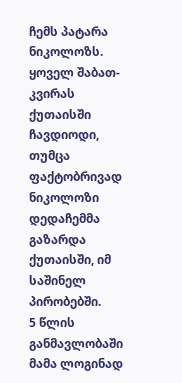ჩემს პატარა ნიკოლოზს. ყოველ შაბათ-კვირას ქუთაისში ჩავდიოდი, თუმცა ფაქტობრივად ნიკოლოზი დედაჩემმა გაზარდა ქუთაისში, იმ საშინელ პირობებში.
5 წლის განმავლობაში მამა ლოგინად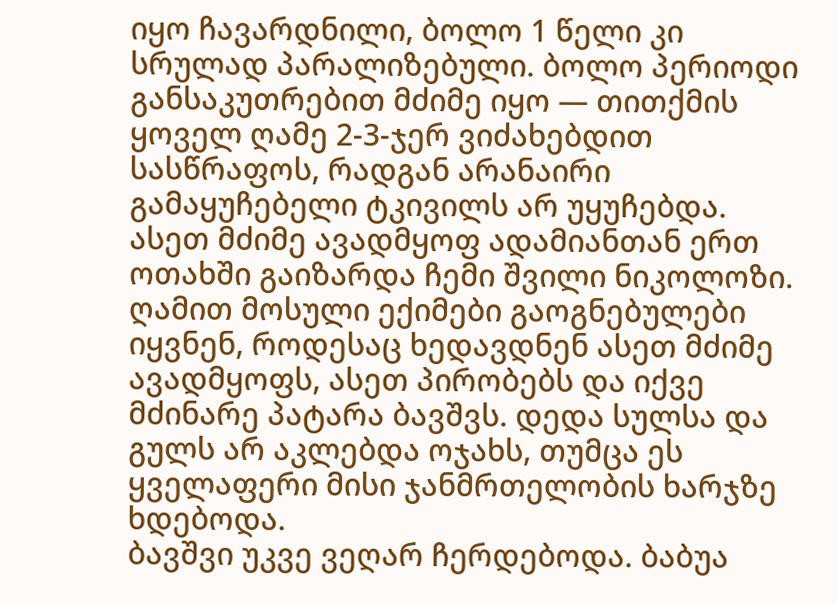იყო ჩავარდნილი, ბოლო 1 წელი კი სრულად პარალიზებული. ბოლო პერიოდი განსაკუთრებით მძიმე იყო — თითქმის ყოველ ღამე 2-3-ჯერ ვიძახებდით სასწრაფოს, რადგან არანაირი გამაყუჩებელი ტკივილს არ უყუჩებდა. ასეთ მძიმე ავადმყოფ ადამიანთან ერთ ოთახში გაიზარდა ჩემი შვილი ნიკოლოზი. ღამით მოსული ექიმები გაოგნებულები იყვნენ, როდესაც ხედავდნენ ასეთ მძიმე ავადმყოფს, ასეთ პირობებს და იქვე მძინარე პატარა ბავშვს. დედა სულსა და გულს არ აკლებდა ოჯახს, თუმცა ეს ყველაფერი მისი ჯანმრთელობის ხარჯზე ხდებოდა.
ბავშვი უკვე ვეღარ ჩერდებოდა. ბაბუა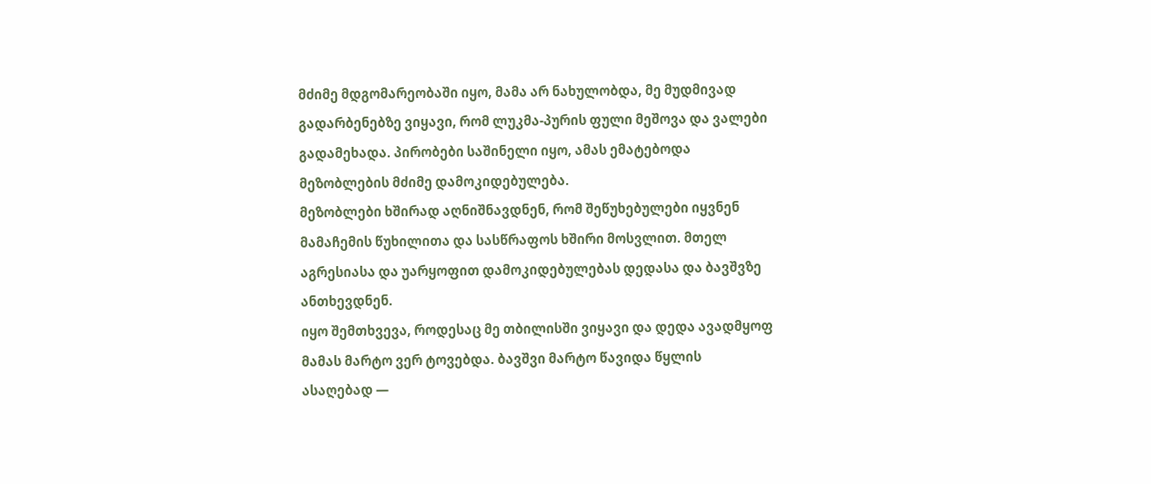მძიმე მდგომარეობაში იყო, მამა არ ნახულობდა, მე მუდმივად გადარბენებზე ვიყავი, რომ ლუკმა-პურის ფული მეშოვა და ვალები გადამეხადა. პირობები საშინელი იყო, ამას ემატებოდა მეზობლების მძიმე დამოკიდებულება.
მეზობლები ხშირად აღნიშნავდნენ, რომ შეწუხებულები იყვნენ მამაჩემის წუხილითა და სასწრაფოს ხშირი მოსვლით. მთელ აგრესიასა და უარყოფით დამოკიდებულებას დედასა და ბავშვზე ანთხევდნენ.
იყო შემთხვევა, როდესაც მე თბილისში ვიყავი და დედა ავადმყოფ მამას მარტო ვერ ტოვებდა. ბავშვი მარტო წავიდა წყლის ასაღებად —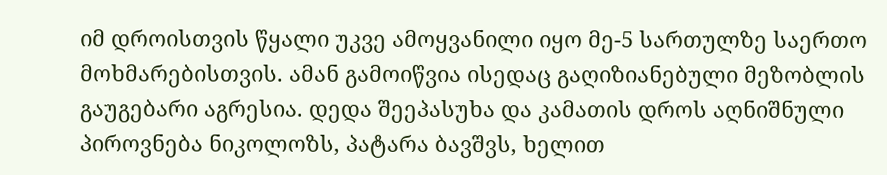იმ დროისთვის წყალი უკვე ამოყვანილი იყო მე-5 სართულზე საერთო მოხმარებისთვის. ამან გამოიწვია ისედაც გაღიზიანებული მეზობლის გაუგებარი აგრესია. დედა შეეპასუხა და კამათის დროს აღნიშნული პიროვნება ნიკოლოზს, პატარა ბავშვს, ხელით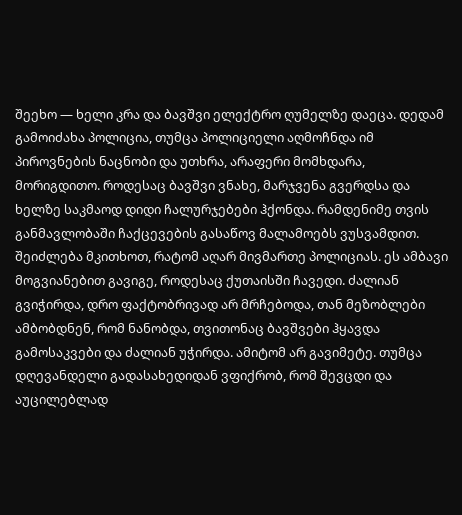შეეხო — ხელი კრა და ბავშვი ელექტრო ღუმელზე დაეცა. დედამ გამოიძახა პოლიცია, თუმცა პოლიციელი აღმოჩნდა იმ პიროვნების ნაცნობი და უთხრა, არაფერი მომხდარა, მორიგდითო. როდესაც ბავშვი ვნახე, მარჯვენა გვერდსა და ხელზე საკმაოდ დიდი ჩალურჯებები ჰქონდა. რამდენიმე თვის განმავლობაში ჩაქცევების გასაწოვ მალამოებს ვუსვამდით.
შეიძლება მკითხოთ, რატომ აღარ მივმართე პოლიციას. ეს ამბავი მოგვიანებით გავიგე, როდესაც ქუთაისში ჩავედი. ძალიან გვიჭირდა, დრო ფაქტობრივად არ მრჩებოდა, თან მეზობლები ამბობდნენ, რომ ნანობდა, თვითონაც ბავშვები ჰყავდა გამოსაკვები და ძალიან უჭირდა. ამიტომ არ გავიმეტე. თუმცა დღევანდელი გადასახედიდან ვფიქრობ, რომ შევცდი და აუცილებლად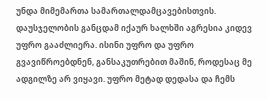უნდა მიმემართა სამართალდამცავებისთვის.
დაუსჯელობის განცდამ იქაურ ხალხში აგრესია კიდევ უფრო გააძლიერა. ისინი უფრო და უფრო გვავიწროებდნენ, განსაკუთრებით მაშინ, როდესაც მე ადგილზე არ ვიყავი. უფრო მეტად დედასა და ჩემს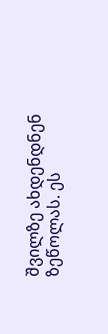შვილზე ახდენდნენ ზეწოლას. ეს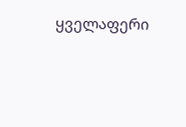ყველაფერი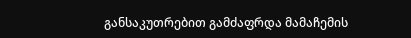განსაკუთრებით გამძაფრდა მამაჩემის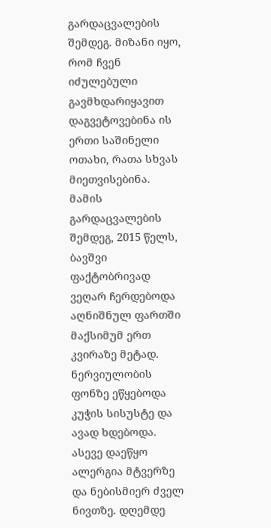გარდაცვალების შემდეგ. მიზანი იყო, რომ ჩვენ იძულებული გავმხდარიყავით დაგვეტოვებინა ის ერთი საშინელი ოთახი, რათა სხვას მიეთვისებინა.
მამის გარდაცვალების შემდეგ, 2015 წელს, ბავშვი ფაქტობრივად ვეღარ ჩერდებოდა აღნიშნულ ფართში მაქსიმუმ ერთ კვირაზე მეტად. ნერვიულობის ფონზე ეწყებოდა კუჭის სისუსტე და ავად ხდებოდა. ასევე დაეწყო ალერგია მტვერზე და ნებისმიერ ძველ ნივთზე. დღემდე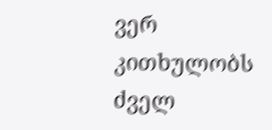ვერ კითხულობს ძველ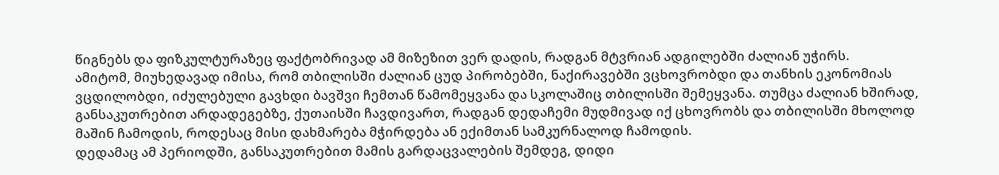წიგნებს და ფიზკულტურაზეც ფაქტობრივად ამ მიზეზით ვერ დადის, რადგან მტვრიან ადგილებში ძალიან უჭირს.
ამიტომ, მიუხედავად იმისა, რომ თბილისში ძალიან ცუდ პირობებში, ნაქირავებში ვცხოვრობდი და თანხის ეკონომიას ვცდილობდი, იძულებული გავხდი ბავშვი ჩემთან წამომეყვანა და სკოლაშიც თბილისში შემეყვანა. თუმცა ძალიან ხშირად, განსაკუთრებით არდადეგებზე, ქუთაისში ჩავდივართ, რადგან დედაჩემი მუდმივად იქ ცხოვრობს და თბილისში მხოლოდ მაშინ ჩამოდის, როდესაც მისი დახმარება მჭირდება ან ექიმთან სამკურნალოდ ჩამოდის.
დედამაც ამ პერიოდში, განსაკუთრებით მამის გარდაცვალების შემდეგ, დიდი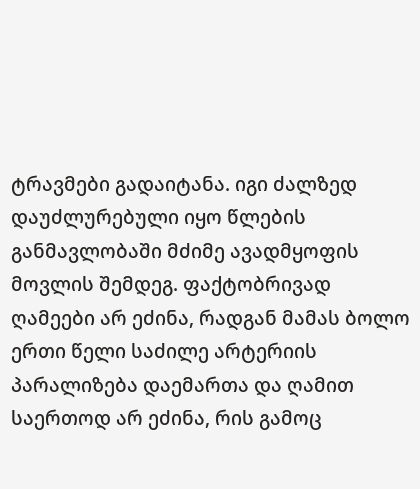ტრავმები გადაიტანა. იგი ძალზედ დაუძლურებული იყო წლების განმავლობაში მძიმე ავადმყოფის მოვლის შემდეგ. ფაქტობრივად ღამეები არ ეძინა, რადგან მამას ბოლო ერთი წელი საძილე არტერიის პარალიზება დაემართა და ღამით საერთოდ არ ეძინა, რის გამოც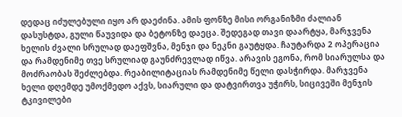დედაც იძულებული იყო არ დაეძინა. ამის ფონზე მისი ორგანიზმი ძალიან დასუსტდა, გული წაუვიდა და ბეტონზე დაეცა. შედეგად თავი დაარტყა, მარჯვენა ხელის ძვალი სრულად დაეფშვნა, მენჯი და ნეკნი გაუტყდა. ჩაუტარდა 2 ოპერაცია და რამდენიმე თვე სრულიად გაუნძრევლად იწვა. არავის ეგონა, რომ სიარულსა და მოძრაობას შეძლებდა. რეაბილიტაციას რამდენიმე წელი დასჭირდა. მარჯვენა ხელი დღემდე უმოქმედო აქვს, სიარული და დატვირთვა უჭირს, სიცივეში მენჯის ტკივილები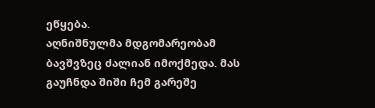ეწყება.
აღნიშნულმა მდგომარეობამ ბავშვზეც ძალიან იმოქმედა. მას გაუჩნდა შიში ჩემ გარეშე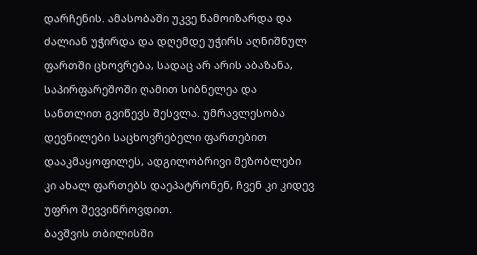დარჩენის. ამასობაში უკვე წამოიზარდა და ძალიან უჭირდა და დღემდე უჭირს აღნიშნულ ფართში ცხოვრება, სადაც არ არის აბაზანა, საპირფარეშოში ღამით სიბნელეა და სანთლით გვიწევს შესვლა. უმრავლესობა დევნილები საცხოვრებელი ფართებით დააკმაყოფილეს, ადგილობრივი მეზობლები კი ახალ ფართებს დაეპატრონენ, ჩვენ კი კიდევ უფრო შევვიწროვდით.
ბავშვის თბილისში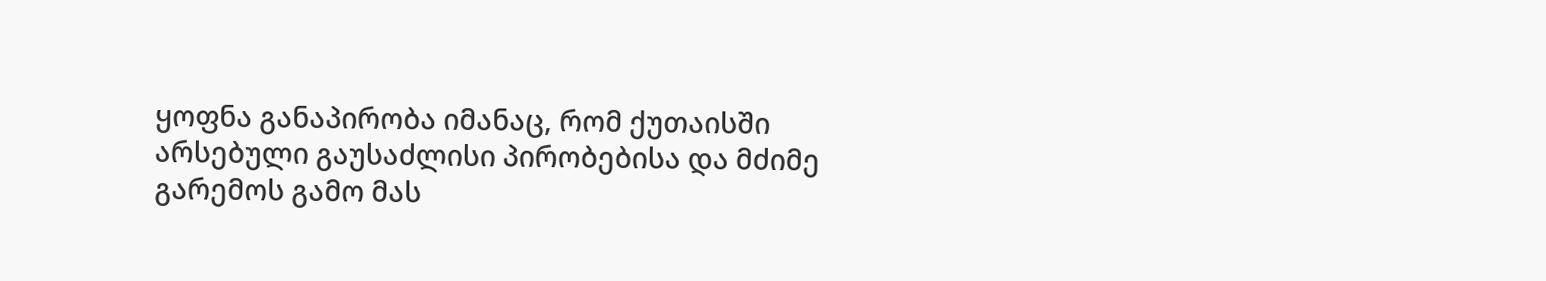ყოფნა განაპირობა იმანაც, რომ ქუთაისში არსებული გაუსაძლისი პირობებისა და მძიმე გარემოს გამო მას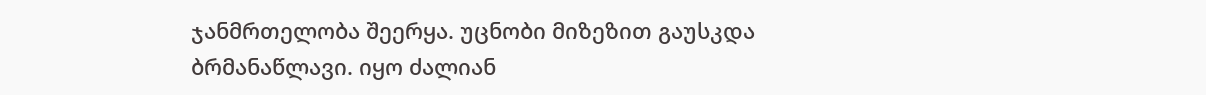ჯანმრთელობა შეერყა. უცნობი მიზეზით გაუსკდა ბრმანაწლავი. იყო ძალიან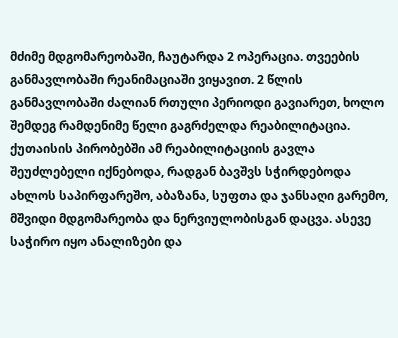მძიმე მდგომარეობაში, ჩაუტარდა 2 ოპერაცია. თვეების განმავლობაში რეანიმაციაში ვიყავით. 2 წლის განმავლობაში ძალიან რთული პერიოდი გავიარეთ, ხოლო შემდეგ რამდენიმე წელი გაგრძელდა რეაბილიტაცია. ქუთაისის პირობებში ამ რეაბილიტაციის გავლა შეუძლებელი იქნებოდა, რადგან ბავშვს სჭირდებოდა ახლოს საპირფარეშო, აბაზანა, სუფთა და ჯანსაღი გარემო, მშვიდი მდგომარეობა და ნერვიულობისგან დაცვა. ასევე საჭირო იყო ანალიზები და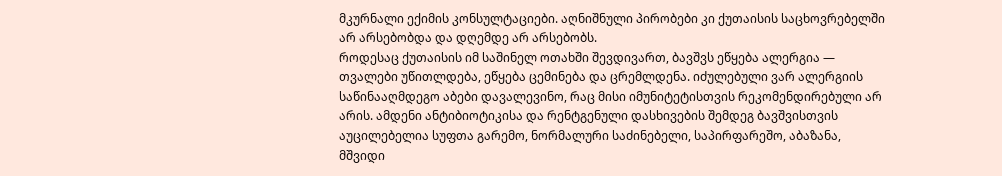მკურნალი ექიმის კონსულტაციები. აღნიშნული პირობები კი ქუთაისის საცხოვრებელში არ არსებობდა და დღემდე არ არსებობს.
როდესაც ქუთაისის იმ საშინელ ოთახში შევდივართ, ბავშვს ეწყება ალერგია — თვალები უწითლდება, ეწყება ცემინება და ცრემლდენა. იძულებული ვარ ალერგიის საწინააღმდეგო აბები დავალევინო, რაც მისი იმუნიტეტისთვის რეკომენდირებული არ არის. ამდენი ანტიბიოტიკისა და რენტგენული დასხივების შემდეგ ბავშვისთვის აუცილებელია სუფთა გარემო, ნორმალური საძინებელი, საპირფარეშო, აბაზანა, მშვიდი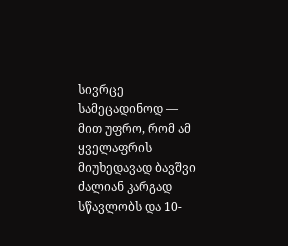სივრცე სამეცადინოდ — მით უფრო, რომ ამ ყველაფრის მიუხედავად ბავშვი ძალიან კარგად სწავლობს და 10-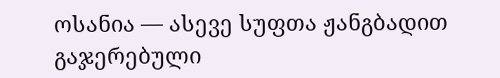ოსანია — ასევე სუფთა ჟანგბადით გაჯერებული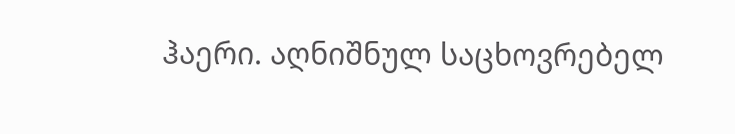ჰაერი. აღნიშნულ საცხოვრებელ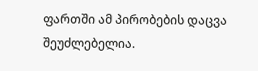ფართში ამ პირობების დაცვა შეუძლებელია.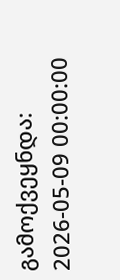გამოქვეყნდა: 2026-05-09 00:00:00